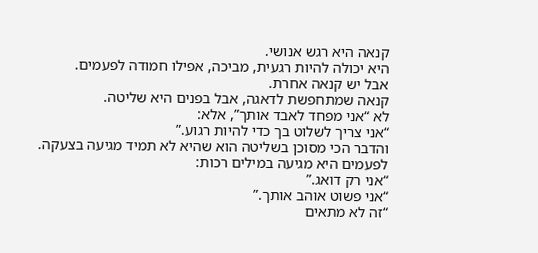קנאה היא רגש אנושי.
היא יכולה להיות רגעית, מביכה, אפילו חמודה לפעמים.
אבל יש קנאה אחרת.
קנאה שמתחפשת לדאגה, אבל בפנים היא שליטה.
לא “אני מפחד לאבד אותך”, אלא:
“אני צריך לשלוט בך כדי להיות רגוע.”
והדבר הכי מסוכן בשליטה הוא שהיא לא תמיד מגיעה בצעקה.
לפעמים היא מגיעה במילים רכות:
“אני רק דואג.”
“אני פשוט אוהב אותך.”
“זה לא מתאים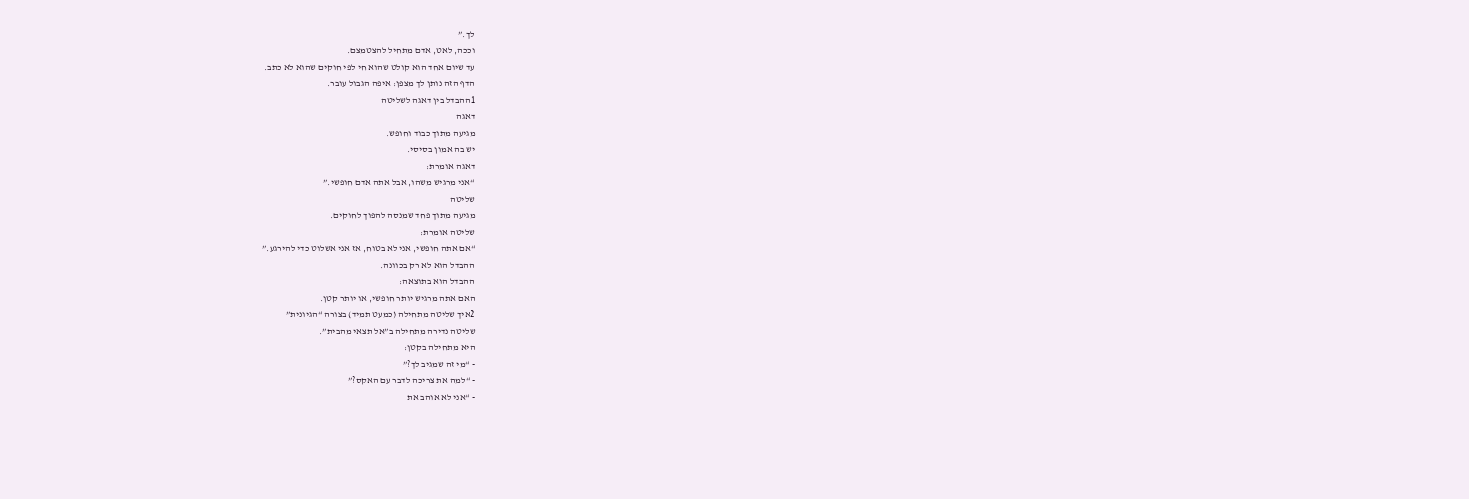לך.”
וככה, לאט, אדם מתחיל להצטמצם.
עד שיום אחד הוא קולט שהוא חי לפי חוקים שהוא לא כתב.
הדף הזה נותן לך מצפן: איפה הגבול עובר.
1ההבדל בין דאגה לשליטה
דאגה
מגיעה מתוך כבוד וחופש.
יש בה אמון בסיסי.
דאגה אומרת:
“אני מרגיש משהו, אבל אתה אדם חופשי.”
שליטה
מגיעה מתוך פחד שמנסה להפוך לחוקים.
שליטה אומרת:
“אם אתה חופשי, אני לא בטוח, אז אני אשלוט כדי להירגע.”
ההבדל הוא לא רק בכוונה.
ההבדל הוא בתוצאה:
האם אתה מרגיש יותר חופשי, או יותר קטן.
2איך שליטה מתחילה (כמעט תמיד) בצורה “הגיונית”
שליטה נדירה מתחילה ב”אל תצאי מהבית”.
היא מתחילה בקטן:
- “מי זה שמגיב לך?”
- “למה את צריכה לדבר עם האקס?”
- “אני לא אוהב את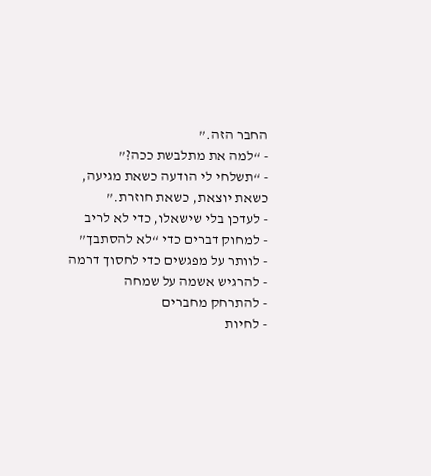החבר הזה.”
- “למה את מתלבשת ככה?”
- “תשלחי לי הודעה כשאת מגיעה, כשאת יוצאת, כשאת חוזרת.”
- לעדכן בלי שישאלו, כדי לא לריב
- למחוק דברים כדי “לא להסתבך”
- לוותר על מפגשים כדי לחסוך דרמה
- להרגיש אשמה על שמחה
- להתרחק מחברים
- לחיות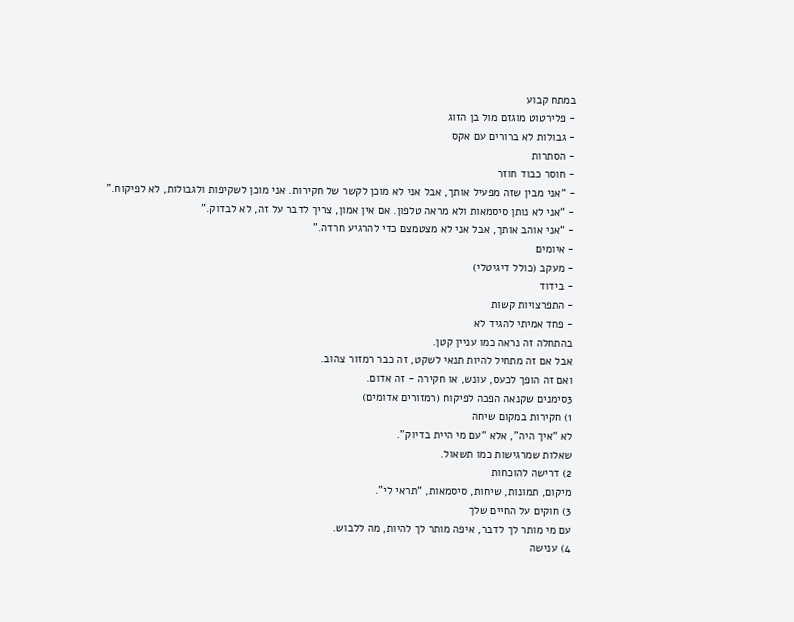במתח קבוע
- פלירטוט מוגזם מול בן הזוג
- גבולות לא ברורים עם אקס
- הסתרות
- חוסר כבוד חוזר
- “אני מבין שזה מפעיל אותך, אבל אני לא מוכן לקשר של חקירות. אני מוכן לשקיפות ולגבולות, לא לפיקוח.”
- “אני לא נותן סיסמאות ולא מראה טלפון. אם אין אמון, צריך לדבר על זה, לא לבדוק.”
- “אני אוהב אותך, אבל אני לא מצטמצם כדי להרגיע חרדה.”
- איומים
- מעקב (כולל דיגיטלי)
- בידוד
- התפרצויות קשות
- פחד אמיתי להגיד לא
בהתחלה זה נראה כמו עניין קטן.
אבל אם זה מתחיל להיות תנאי לשקט, זה כבר רמזור צהוב.
ואם זה הופך לכעס, עונש, או חקירה - זה אדום.
3סימנים שקנאה הפכה לפיקוח (רמזורים אדומים)
1) חקירות במקום שיחה
לא “איך היה”, אלא “עם מי היית בדיוק”.
שאלות שמרגישות כמו תשאול.
2) דרישה להוכחות
מיקום, תמונות, שיחות, סיסמאות, “תראי לי”.
3) חוקים על החיים שלך
עם מי מותר לך לדבר, איפה מותר לך להיות, מה ללבוש.
4) ענישה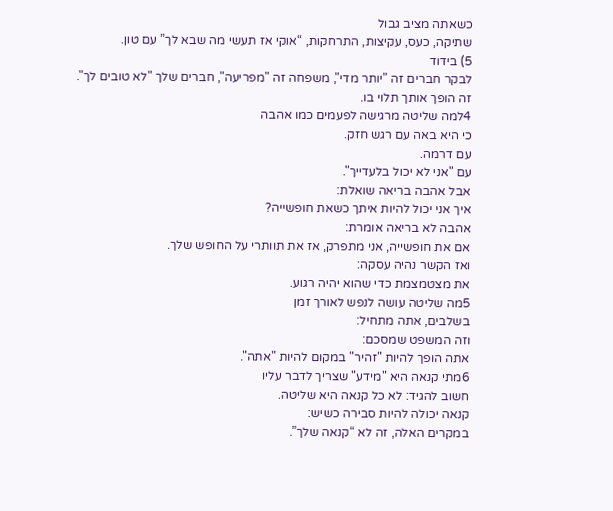כשאתה מציב גבול
שתיקה, כעס, עקיצות, התרחקות, “אוקי אז תעשי מה שבא לך” עם טון.
5) בידוד
לבקר חברים זה "יותר מדי", משפחה זה "מפריעה", חברים שלך "לא טובים לך".
זה הופך אותך תלוי בו.
4למה שליטה מרגישה לפעמים כמו אהבה
כי היא באה עם רגש חזק.
עם דרמה.
עם "אני לא יכול בלעדייך".
אבל אהבה בריאה שואלת:
איך אני יכול להיות איתך כשאת חופשייה?
אהבה לא בריאה אומרת:
אם את חופשייה, אני מתפרק, אז את תוותרי על החופש שלך.
ואז הקשר נהיה עסקה:
את מצטמצמת כדי שהוא יהיה רגוע.
5מה שליטה עושה לנפש לאורך זמן
בשלבים, אתה מתחיל:
וזה המשפט שמסכם:
אתה הופך להיות "זהיר" במקום להיות "אתה".
6מתי קנאה היא "מידע" שצריך לדבר עליו
חשוב להגיד: לא כל קנאה היא שליטה.
קנאה יכולה להיות סבירה כשיש:
במקרים האלה, זה לא “קנאה שלך”.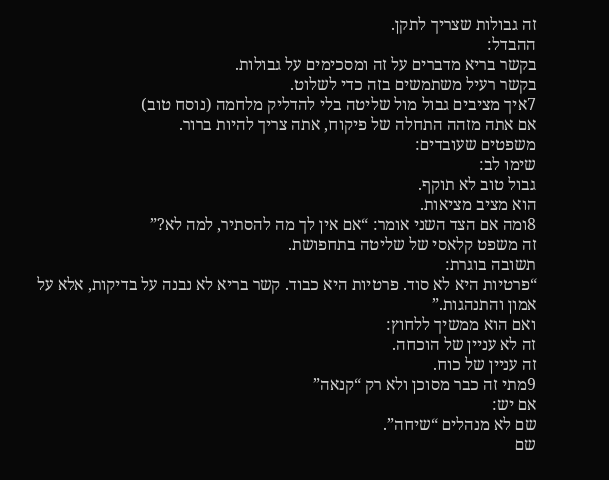זה גבולות שצריך לתקן.
ההבדל:
בקשר בריא מדברים על זה ומסכימים על גבולות.
בקשר רעיל משתמשים בזה כדי לשלוט.
7איך מציבים גבול מול שליטה בלי להדליק מלחמה (נוסח טוב)
אם אתה מזהה התחלה של פיקוח, אתה צריך להיות ברור.
משפטים שעובדים:
שימו לב:
גבול טוב לא תוקף.
הוא מציב מציאות.
8ומה אם הצד השני אומר: “אם אין לך מה להסתיר, למה לא?”
זה משפט קלאסי של שליטה בתחפושת.
תשובה בוגרת:
“פרטיות היא לא סוד. פרטיות היא כבוד. קשר בריא לא נבנה על בדיקות, אלא על אמון והתנהגות.”
ואם הוא ממשיך ללחוץ:
זה לא עניין של הוכחה.
זה עניין של כוח.
9מתי זה כבר מסוכן ולא רק “קנאה”
אם יש:
שם לא מנהלים “שיחה”.
שם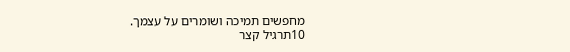מחפשים תמיכה ושומרים על עצמך.
10תרגיל קצר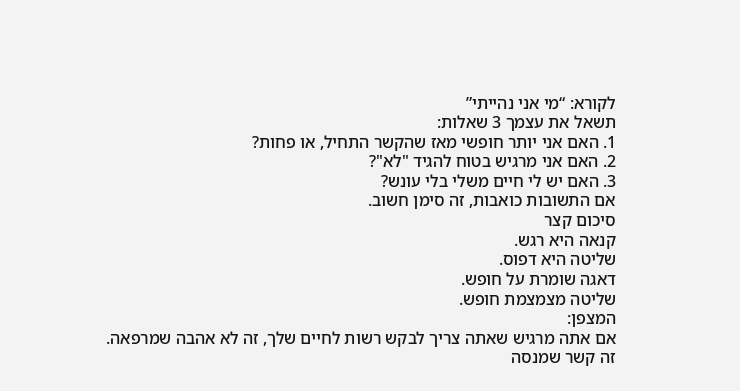לקורא: “מי אני נהייתי”
תשאל את עצמך 3 שאלות:
1. האם אני יותר חופשי מאז שהקשר התחיל, או פחות?
2. האם אני מרגיש בטוח להגיד "לא"?
3. האם יש לי חיים משלי בלי עונש?
אם התשובות כואבות, זה סימן חשוב.
סיכום קצר
קנאה היא רגש.
שליטה היא דפוס.
דאגה שומרת על חופש.
שליטה מצמצמת חופש.
המצפן:
אם אתה מרגיש שאתה צריך לבקש רשות לחיים שלך, זה לא אהבה שמרפאה.
זה קשר שמנסה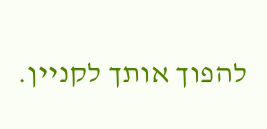להפוך אותך לקניין.